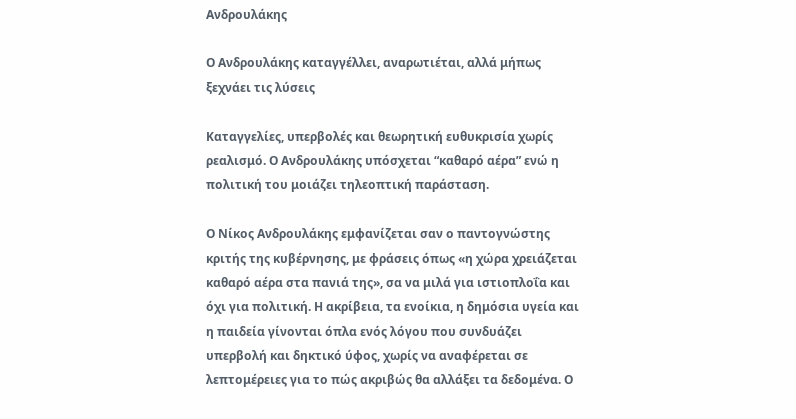Ανδρουλάκης

Ο Ανδρουλάκης καταγγέλλει, αναρωτιέται, αλλά μήπως ξεχνάει τις λύσεις

Καταγγελίες, υπερβολές και θεωρητική ευθυκρισία χωρίς ρεαλισμό. Ο Ανδρουλάκης υπόσχεται “καθαρό αέρα” ενώ η πολιτική του μοιάζει τηλεοπτική παράσταση.

Ο Νίκος Ανδρουλάκης εμφανίζεται σαν ο παντογνώστης κριτής της κυβέρνησης, με φράσεις όπως «η χώρα χρειάζεται καθαρό αέρα στα πανιά της», σα να μιλά για ιστιοπλοΐα και όχι για πολιτική. Η ακρίβεια, τα ενοίκια, η δημόσια υγεία και η παιδεία γίνονται όπλα ενός λόγου που συνδυάζει υπερβολή και δηκτικό ύφος, χωρίς να αναφέρεται σε λεπτομέρειες για το πώς ακριβώς θα αλλάξει τα δεδομένα. Ο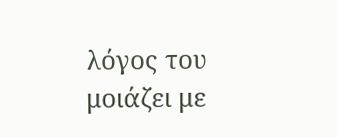λόγος του μοιάζει με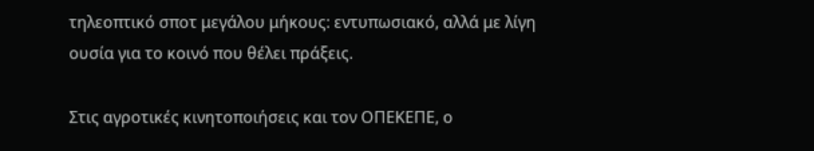τηλεοπτικό σποτ μεγάλου μήκους: εντυπωσιακό, αλλά με λίγη ουσία για το κοινό που θέλει πράξεις.

Στις αγροτικές κινητοποιήσεις και τον ΟΠΕΚΕΠΕ, ο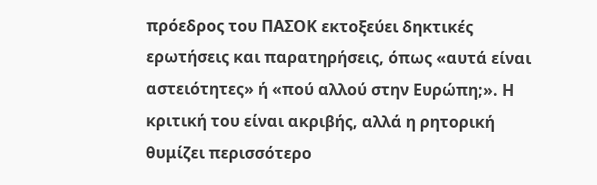πρόεδρος του ΠΑΣΟΚ εκτοξεύει δηκτικές ερωτήσεις και παρατηρήσεις, όπως «αυτά είναι αστειότητες» ή «πού αλλού στην Ευρώπη;». Η κριτική του είναι ακριβής, αλλά η ρητορική θυμίζει περισσότερο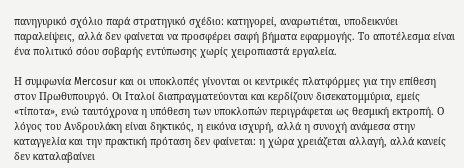πανηγυρικό σχόλιο παρά στρατηγικό σχέδιο: κατηγορεί, αναρωτιέται, υποδεικνύει παραλείψεις, αλλά δεν φαίνεται να προσφέρει σαφή βήματα εφαρμογής. Το αποτέλεσμα είναι ένα πολιτικό σόου σοβαρής εντύπωσης χωρίς χειροπιαστά εργαλεία.

Η συμφωνία Mercosur και οι υποκλοπές γίνονται οι κεντρικές πλατφόρμες για την επίθεση στον Πρωθυπουργό. Οι Ιταλοί διαπραγματεύονται και κερδίζουν δισεκατομμύρια, εμείς «τίποτα», ενώ ταυτόχρονα η υπόθεση των υποκλοπών περιγράφεται ως θεσμική εκτροπή. Ο λόγος του Ανδρουλάκη είναι δηκτικός, η εικόνα ισχυρή, αλλά η συνοχή ανάμεσα στην καταγγελία και την πρακτική πρόταση δεν φαίνεται: η χώρα χρειάζεται αλλαγή, αλλά κανείς δεν καταλαβαίνει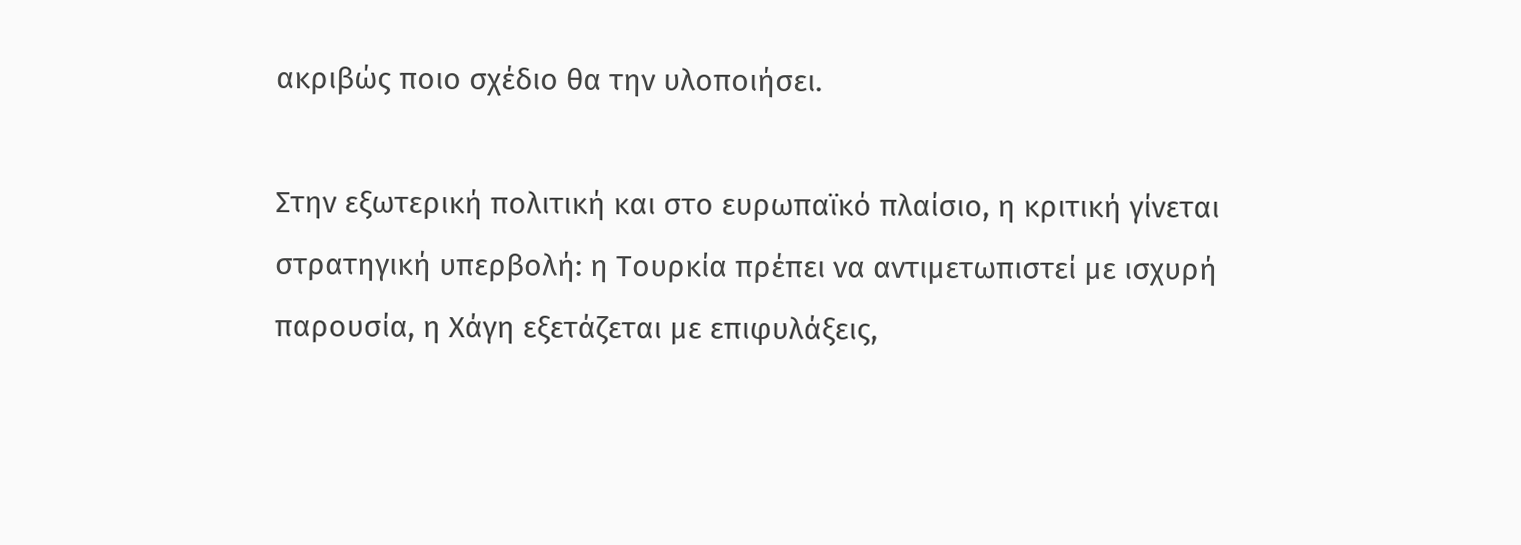ακριβώς ποιο σχέδιο θα την υλοποιήσει.

Στην εξωτερική πολιτική και στο ευρωπαϊκό πλαίσιο, η κριτική γίνεται στρατηγική υπερβολή: η Τουρκία πρέπει να αντιμετωπιστεί με ισχυρή παρουσία, η Χάγη εξετάζεται με επιφυλάξεις,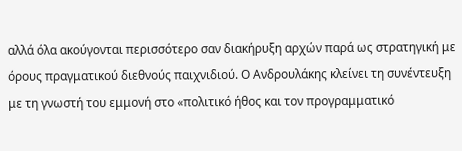αλλά όλα ακούγονται περισσότερο σαν διακήρυξη αρχών παρά ως στρατηγική με όρους πραγματικού διεθνούς παιχνιδιού. Ο Ανδρουλάκης κλείνει τη συνέντευξη με τη γνωστή του εμμονή στο «πολιτικό ήθος και τον προγραμματικό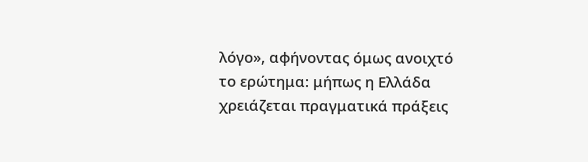λόγο», αφήνοντας όμως ανοιχτό το ερώτημα: μήπως η Ελλάδα χρειάζεται πραγματικά πράξεις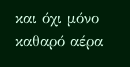και όχι μόνο καθαρό αέρα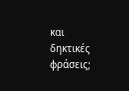και δηκτικές φράσεις;